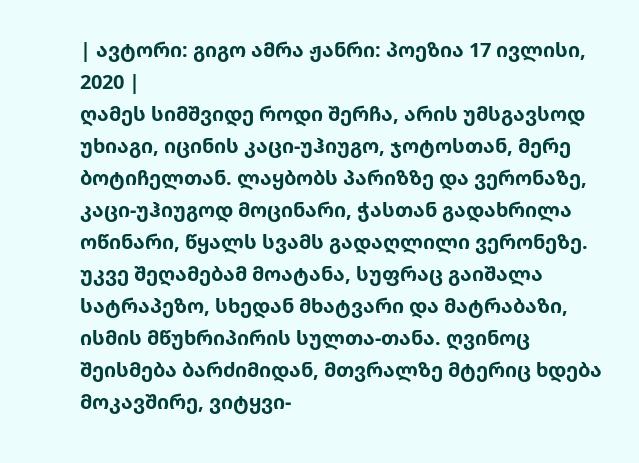| ავტორი: გიგო ამრა ჟანრი: პოეზია 17 ივლისი, 2020 |
ღამეს სიმშვიდე როდი შერჩა, არის უმსგავსოდ უხიაგი, იცინის კაცი-უჰიუგო, ჯოტოსთან, მერე ბოტიჩელთან. ლაყბობს პარიზზე და ვერონაზე, კაცი-უჰიუგოდ მოცინარი, ჭასთან გადახრილა ოწინარი, წყალს სვამს გადაღლილი ვერონეზე. უკვე შეღამებამ მოატანა, სუფრაც გაიშალა სატრაპეზო, სხედან მხატვარი და მატრაბაზი, ისმის მწუხრიპირის სულთა-თანა. ღვინოც შეისმება ბარძიმიდან, მთვრალზე მტერიც ხდება მოკავშირე, ვიტყვი-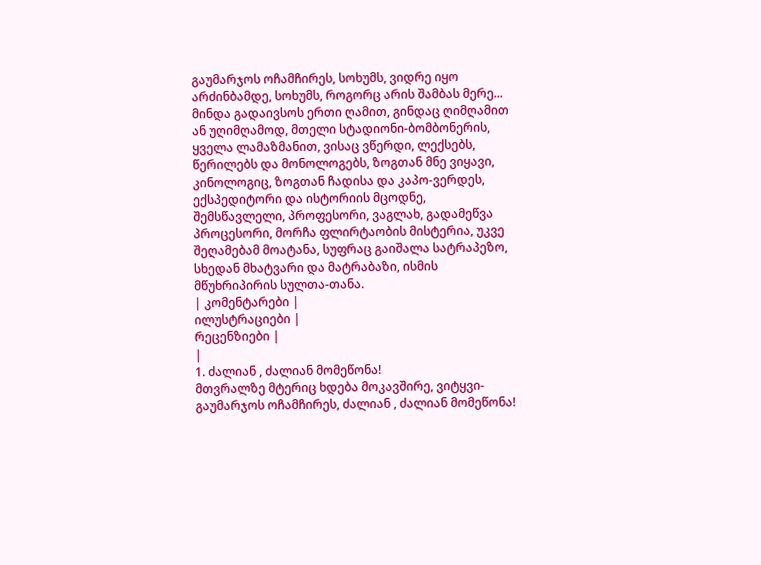გაუმარჯოს ოჩამჩირეს, სოხუმს, ვიდრე იყო არძინბამდე, სოხუმს, როგორც არის შამბას მერე... მინდა გადაივსოს ერთი ღამით, გინდაც ღიმღამით ან უღიმღამოდ, მთელი სტადიონი-ბომბონერის, ყველა ლამაზმანით, ვისაც ვწერდი, ლექსებს, წერილებს და მონოლოგებს, ზოგთან მნე ვიყავი, კინოლოგიც, ზოგთან ჩადისა და კაპო-ვერდეს, ექსპედიტორი და ისტორიის მცოდნე, შემსწავლელი, პროფესორი, ვაგლახ, გადამეწვა პროცესორი, მორჩა ფლირტაობის მისტერია, უკვე შეღამებამ მოატანა, სუფრაც გაიშალა სატრაპეზო, სხედან მხატვარი და მატრაბაზი, ისმის მწუხრიპირის სულთა-თანა.
| კომენტარები |
ილუსტრაციები |
რეცენზიები |
|
1. ძალიან , ძალიან მომეწონა!
მთვრალზე მტერიც ხდება მოკავშირე, ვიტყვი-გაუმარჯოს ოჩამჩირეს, ძალიან , ძალიან მომეწონა!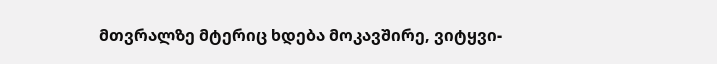მთვრალზე მტერიც ხდება მოკავშირე, ვიტყვი-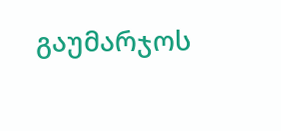გაუმარჯოს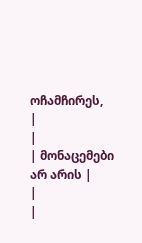ოჩამჩირეს,
|
|
| მონაცემები არ არის |
|
|